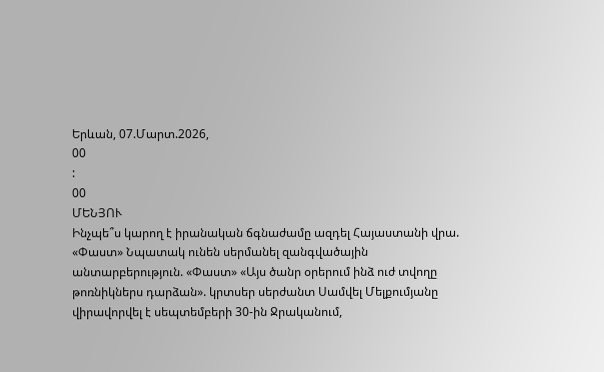Երևան, 07.Մարտ.2026,
00
:
00
ՄԵՆՅՈՒ
Ինչպե՞ս կարող է իրանական ճգնաժամը ազդել Հայաստանի վրա. «Փաստ» Նպատակ ունեն սերմանել զանգվածային անտարբերություն. «Փաստ» «Այս ծանր օրերում ինձ ուժ տվողը թոռնիկներս դարձան». կրտսեր սերժանտ Սամվել Մելքումյանը վիրավորվել է սեպտեմբերի 30-ին Ջրականում,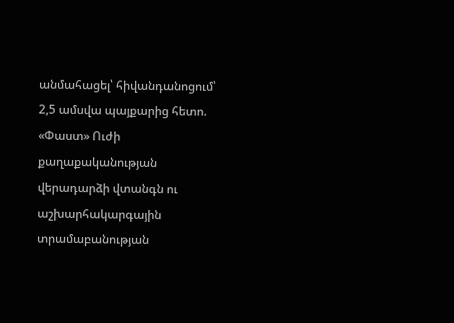անմահացել՝ հիվանդանոցում՝ 2,5 ամսվա պայքարից հետո. «Փաստ» Ուժի քաղաքականության վերադարձի վտանգն ու աշխարհակարգային տրամաբանության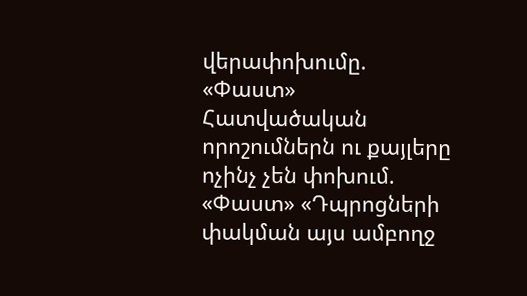վերափոխումը. «Փաստ» Հատվածական որոշումներն ու քայլերը ոչինչ չեն փոխում. «Փաստ» «Դպրոցների փակման այս ամբողջ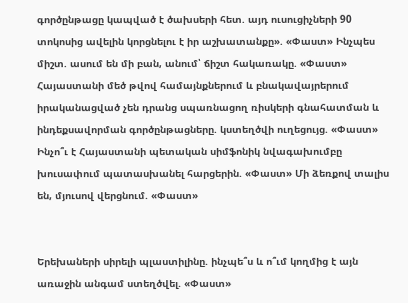գործընթացը կապված է ծախսերի հետ. այդ ուսուցիչների 90 տոկոսից ավելին կորցնելու է իր աշխատանքը». «Փաստ» Ինչպես միշտ. ասում են մի բան, անում՝ ճիշտ հակառակը. «Փաստ» Հայաստանի մեծ թվով համայնքներում և բնակավայրերում իրականացված չեն դրանց սպառնացող ռիսկերի գնահատման և ինդեքսավորման գործընթացները. կստեղծվի ուղեցույց. «Փաստ» Ինչո՞ւ է Հայաստանի պետական սիմֆոնիկ նվագախումբը խուսափում պատասխանել հարցերին. «Փաստ» Մի ձեռքով տալիս են, մյուսով վերցնում. «Փաստ»


Երեխաների սիրելի պլաստիլինը. ինչպե՞ս և ո՞ւմ կողմից է այն առաջին անգամ ստեղծվել. «Փաստ»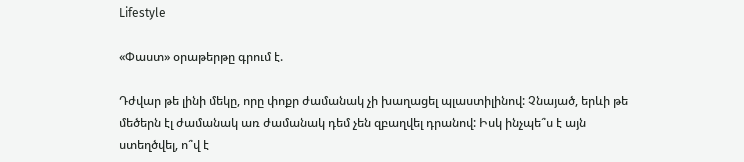Lifestyle

«Փաստ» օրաթերթը գրում է.

Դժվար թե լինի մեկը, որը փոքր ժամանակ չի խաղացել պլաստիլինով: Չնայած, երևի թե մեծերն էլ ժամանակ առ ժամանակ դեմ չեն զբաղվել դրանով: Իսկ ինչպե՞ս է այն ստեղծվել, ո՞վ է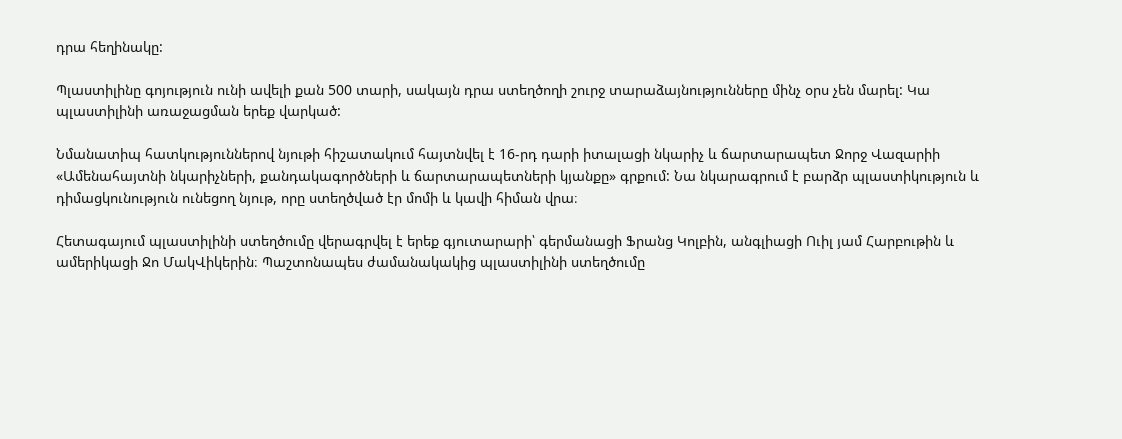դրա հեղինակը:

Պլաստիլինը գոյություն ունի ավելի քան 500 տարի, սակայն դրա ստեղծողի շուրջ տարաձայնությունները մինչ օրս չեն մարել: Կա պլաստիլինի առաջացման երեք վարկած:

Նմանատիպ հատկություններով նյութի հիշատակում հայտնվել է 16-րդ դարի իտալացի նկարիչ և ճարտարապետ Ջորջ Վազարիի «Ամենահայտնի նկարիչների, քանդակագործների և ճարտարապետների կյանքը» գրքում: Նա նկարագրում է բարձր պլաստիկություն և դիմացկունություն ունեցող նյութ, որը ստեղծված էր մոմի և կավի հիման վրա։

Հետագայում պլաստիլինի ստեղծումը վերագրվել է երեք գյուտարարի՝ գերմանացի Ֆրանց Կոլբին, անգլիացի Ուիլ յամ Հարբութին և ամերիկացի Ջո ՄակՎիկերին։ Պաշտոնապես ժամանակակից պլաստիլինի ստեղծումը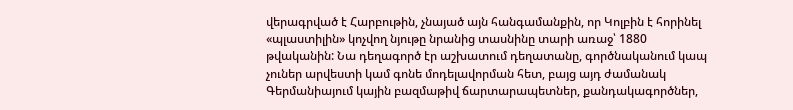վերագրված է Հարբութին, չնայած այն հանգամանքին, որ Կոլբին է հորինել «պլաստիլին» կոչվող նյութը նրանից տասնինը տարի առաջ՝ 1880 թվականին: Նա դեղագործ էր աշխատում դեղատանը, գործնականում կապ չուներ արվեստի կամ գոնե մոդելավորման հետ, բայց այդ ժամանակ Գերմանիայում կային բազմաթիվ ճարտարապետներ, քանդակագործներ,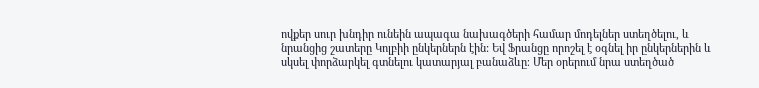ովքեր սուր խնդիր ունեին ապագա նախագծերի համար մոդելներ ստեղծելու, և նրանցից շատերը Կոլբիի ընկերներն էին: Եվ Ֆրանցը որոշել է օգնել իր ընկերներին և սկսել փորձարկել գտնելու կատարյալ բանաձևը։ Մեր օրերում նրա ստեղծած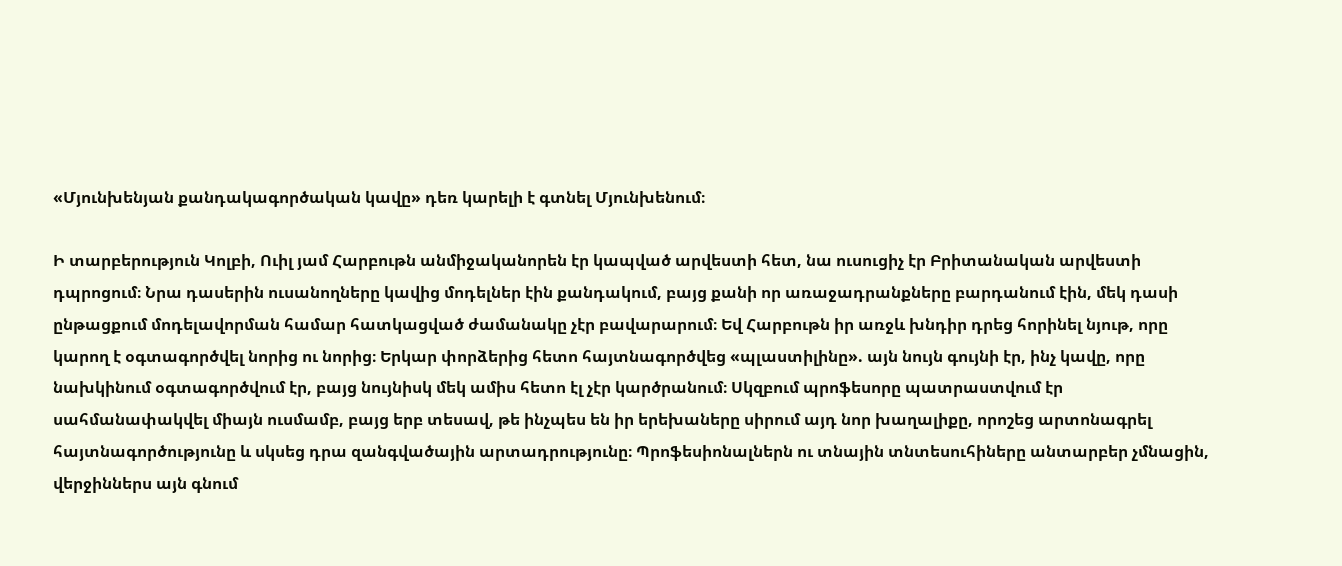«Մյունխենյան քանդակագործական կավը» դեռ կարելի է գտնել Մյունխենում։

Ի տարբերություն Կոլբի, Ուիլ յամ Հարբութն անմիջականորեն էր կապված արվեստի հետ, նա ուսուցիչ էր Բրիտանական արվեստի դպրոցում։ Նրա դասերին ուսանողները կավից մոդելներ էին քանդակում, բայց քանի որ առաջադրանքները բարդանում էին, մեկ դասի ընթացքում մոդելավորման համար հատկացված ժամանակը չէր բավարարում։ Եվ Հարբութն իր առջև խնդիր դրեց հորինել նյութ, որը կարող է օգտագործվել նորից ու նորից։ Երկար փորձերից հետո հայտնագործվեց «պլաստիլինը». այն նույն գույնի էր, ինչ կավը, որը նախկինում օգտագործվում էր, բայց նույնիսկ մեկ ամիս հետո էլ չէր կարծրանում։ Սկզբում պրոֆեսորը պատրաստվում էր սահմանափակվել միայն ուսմամբ, բայց երբ տեսավ, թե ինչպես են իր երեխաները սիրում այդ նոր խաղալիքը, որոշեց արտոնագրել հայտնագործությունը և սկսեց դրա զանգվածային արտադրությունը։ Պրոֆեսիոնալներն ու տնային տնտեսուհիները անտարբեր չմնացին, վերջիններս այն գնում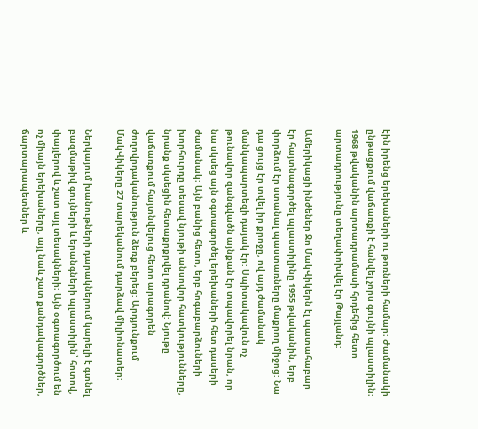էին իրենց երեխաների ու թոռների համար։ Ժամանակի ընթացքում վաճառքի է հանվել չորս գույնի պլաստիլին։ 1968 թվականին արտադրամասի հրդեհից հետո արտադրությունը տեղափոխվել էր Թայլանդ:

Ամերիկացի ինժեներ Ջո ՄակՎիկերն էլ պատահաբար էր հայտնագործել պլաստիլինը 1955 թվականին, երբ փորձում էր ստանալ պաստառները մաքրող միջոց: Նա դա ցույց էր տվել իր քրոջը, ով այդ ժամանակ մանկապարտեզի դայակ էր: Սպիտակավուն ոչ թունավոր զանգվածն այնքան էր տպավորել նրան, որ նա սկսեց այն օգտագործել երեխաների հետ դասերի ժամանակ։ Այն բանից հետո, երբ հոգաբարձուների խորհուրդը տեսավ նյութի անսովոր հատկությունները, նրանք սկսեցին հետաքրքրվել դրանով: Նյութը վաճառքում հայտնվելուց հետո արագորեն ժողովրդականություն ձեռք բերեց: Արդյունքում ՄակՎիկերը 27 տարեկանում դարձավ միլիոնատեր։

Ներկայում խանութների դարակներում կարելի է գտնել բազմաթիվ գույների և երանգների պլաստիլին՝ հոտով, փայլերով և շատ այլ տեսակների։ Այն օգտագործում են ոչ միայն երեխաները, այլ նաև շատ քանդակագործներ, ճարտարապետներ և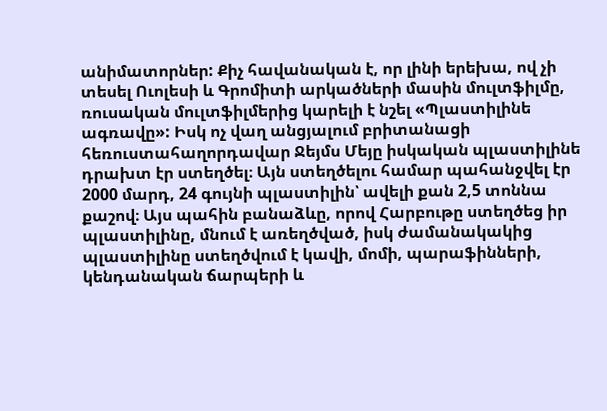անիմատորներ: Քիչ հավանական է, որ լինի երեխա, ով չի տեսել Ուոլեսի և Գրոմիտի արկածների մասին մուլտֆիլմը, ռուսական մուլտֆիլմերից կարելի է նշել «Պլաստիլինե ագռավը»: Իսկ ոչ վաղ անցյալում բրիտանացի հեռուստահաղորդավար Ջեյմս Մեյը իսկական պլաստիլինե դրախտ էր ստեղծել։ Այն ստեղծելու համար պահանջվել էր 2000 մարդ, 24 գույնի պլաստիլին՝ ավելի քան 2,5 տոննա քաշով։ Այս պահին բանաձևը, որով Հարբութը ստեղծեց իր պլաստիլինը, մնում է առեղծված, իսկ ժամանակակից պլաստիլինը ստեղծվում է կավի, մոմի, պարաֆինների, կենդանական ճարպերի և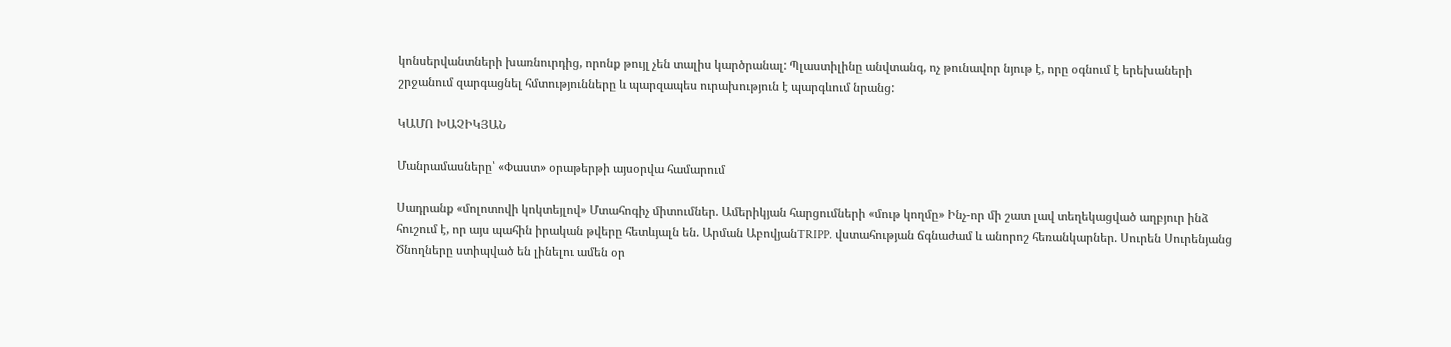կոնսերվանտների խառնուրդից, որոնք թույլ չեն տալիս կարծրանալ: Պլաստիլինը անվտանգ, ոչ թունավոր նյութ է, որը օգնում է երեխաների շրջանում զարգացնել հմտությունները և պարզապես ուրախություն է պարգևում նրանց:

ԿԱՄՈ ԽԱՉԻԿՅԱՆ

Մանրամասները՝ «Փաստ» օրաթերթի այսօրվա համարում

Սադրանք «մոլոտովի կոկտեյլով» Մտահոգիչ միտումներ. Ամերիկյան հարցումների «մութ կողմը» Ինչ-որ մի շատ լավ տեղեկացված աղբյուր ինձ հուշում է, որ այս պահին իրական թվերը հետևյալն են. Արման ԱբովյանTRIPP. վստահության ճգնաժամ և անորոշ հեռանկարներ. Սուրեն Սուրենյանց Ծնողները ստիպված են լինելու ամեն օր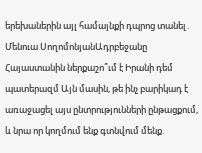երեխաներին այլ համայնքի դպրոց տանել․ Մենուա ՍողոմոնյանԱդրբեջանը Հայաստանին ներքաշո՞ւմ է Իրանի դեմ պատերազմ Այն մասին, թե ինչ բարիկադ է առաջացել այս ընտրությունների ընթացքում, և նրա որ կողմում ենք գտնվում մենք.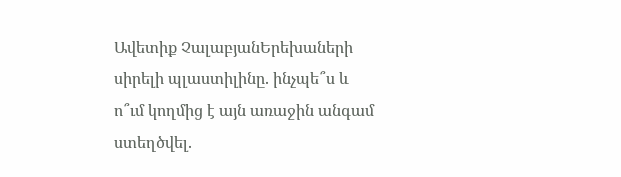Ավետիք ՉալաբյանԵրեխաների սիրելի պլաստիլինը. ինչպե՞ս և ո՞ւմ կողմից է այն առաջին անգամ ստեղծվել.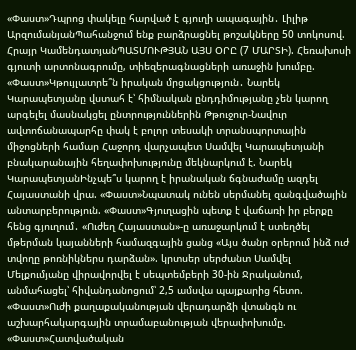«Փաստ»Դպրոց փակելը հարված է գյուղի ապագային․ Լիլիթ ԱրզումանյանՊահանջում ենք բարձրացնել թոշակները 50 տոկոսով. Հրայր ԿամենդատյանՊԱՏՄՈՒԹՅԱՆ ԱՅՍ ՕՐԸ (7 ՄԱՐՏԻ). Հեռախոսի գյուտի արտոնագրումը, տիեզերագնացների առաջին խումբը. «Փաստ»Կթույլատրե՞ն իրական մրցակցություն․ Նարեկ Կարապետյանը վստահ է՝ հիմնական ընդդիմությանը չեն կարող արգելել մասնակցել ընտրություններին Թթուջուր-Նավուր ավտոճանապարհը փակ է բոլոր տեսակի տրանսպորտային միջոցների համար Հաջորդ վարչապետ Սամվել Կարապետյանի բնակարանային հեղափոխությունը մեկնարկում է. Նարեկ ԿարապետյանԻնչպե՞ս կարող է իրանական ճգնաժամը ազդել Հայաստանի վրա. «Փաստ»Նպատակ ունեն սերմանել զանգվածային անտարբերություն. «Փաստ»Գյուղացին պետք է վաճառի իր բերքը հենց գյուղում․ «Ուժեղ Հայաստան»-ը առաջարկում է ստեղծել մթերման կայանների համազգային ցանց «Այս ծանր օրերում ինձ ուժ տվողը թոռնիկներս դարձան». կրտսեր սերժանտ Սամվել Մելքումյանը վիրավորվել է սեպտեմբերի 30-ին Ջրականում, անմահացել՝ հիվանդանոցում՝ 2,5 ամսվա պայքարից հետո. «Փաստ»Ուժի քաղաքականության վերադարձի վտանգն ու աշխարհակարգային տրամաբանության վերափոխումը. «Փաստ»Հատվածական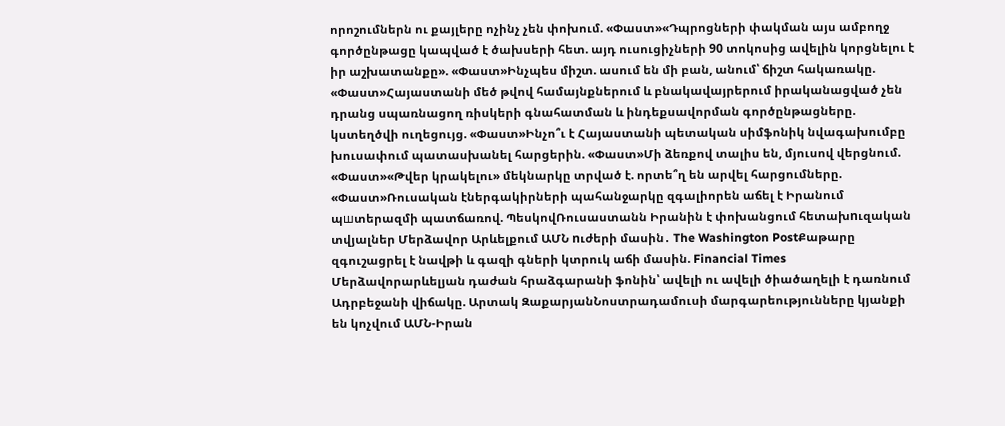որոշումներն ու քայլերը ոչինչ չեն փոխում. «Փաստ»«Դպրոցների փակման այս ամբողջ գործընթացը կապված է ծախսերի հետ. այդ ուսուցիչների 90 տոկոսից ավելին կորցնելու է իր աշխատանքը». «Փաստ»Ինչպես միշտ. ասում են մի բան, անում՝ ճիշտ հակառակը. «Փաստ»Հայաստանի մեծ թվով համայնքներում և բնակավայրերում իրականացված չեն դրանց սպառնացող ռիսկերի գնահատման և ինդեքսավորման գործընթացները. կստեղծվի ուղեցույց. «Փաստ»Ինչո՞ւ է Հայաստանի պետական սիմֆոնիկ նվագախումբը խուսափում պատասխանել հարցերին. «Փաստ»Մի ձեռքով տալիս են, մյուսով վերցնում. «Փաստ»«Թվեր կրակելու» մեկնարկը տրված է. որտե՞ղ են արվել հարցումները. «Փաստ»Ռուսական էներգակիրների պահանջարկը զգալիորեն աճել է Իրանում պшտերազմի պատճառով. ՊեսկովՌուսաստանն Իրանին է փոխանցում հետախnւզական տվյալներ Մերձավոր Արևելքում ԱՄՆ nւժերի մասին․ The Washington PostՔաթարը զգուշացրել է նավթի և գազի գների կտրուկ աճի մասին. Financial Times Մերձավորարևելյան դաժան հրաձգարանի ֆոնին՝ ավելի ու ավելի ծիածաղելի է դառնում Ադրբեջանի վիճակը. Արտակ ԶաքարյանՆոստրադամուսի մարգարեությունները կյանքի են կոչվում ԱՄՆ-Իրան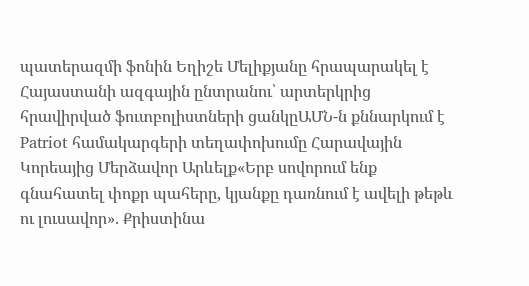պատերազմի ֆոնին Եղիշե Մելիքյանը հրապարակել է Հայաստանի ազգային ընտրանու՝ արտերկրից հրավիրված ֆուտբոլիստների ցանկըԱՄՆ-ն քննարկում է Patriot համակարգերի տեղափոխումը Հարավային Կորեայից Մերձավոր Արևելք«Երբ սովորում ենք գնահատել փոքր պահերը, կյանքը դառնում է ավելի թեթև ու լուսավոր». Քրիստինա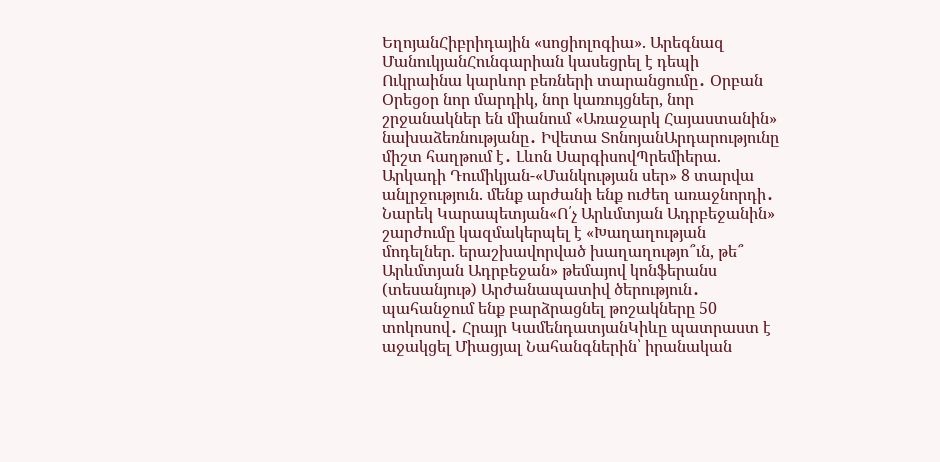ԵղոյանՀիբրիդային «սոցիոլոգիա». Արեգնազ ՄանուկյանՀունգարիան կասեցրել է դեպի Ուկրաինա կարևոր բեռների տարանցումը․ Օրբան Օրեցօր նոր մարդիկ, նոր կառույցներ, նոր շրջանակներ են միանում «Առաջարկ Հայաստանին» նախաձեռնությանը․ Իվետա ՏոնոյանԱրդարությունը միշտ հաղթում է․ Լևոն ՍարգիսովՊրեմիերա. Արկադի Դումիկյան-«Մանկության սեր» 8 տարվա անլրջություն. մենք արժանի ենք ուժեղ առաջնորդի․ Նարեկ Կարապետյան«Ո՛չ Արևմտյան Ադրբեջանին» շարժումը կազմակերպել է «Խաղաղության մոդելներ. երաշխավորված խաղաղությո՞ւն, թե՞ Արևմտյան Ադրբեջան» թեմայով կոնֆերանս (տեսանյութ) Արժանապատիվ ծերություն․ պահանջում ենք բարձրացնել թոշակները 50 տոկոսով․ Հրայր ԿամենդատյանԿիևը պատրաստ է աջակցել Միացյալ Նահանգներին՝ իրանական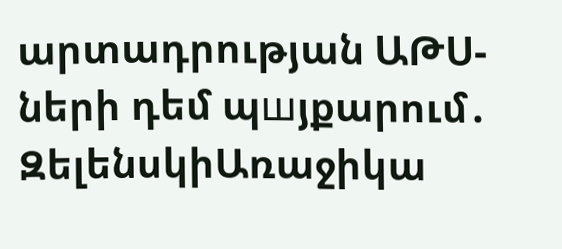արտադրության ԱԹՍ-ների դեմ պшյքարում․ ԶելենսկիԱռաջիկա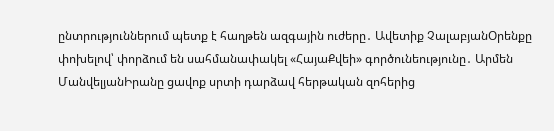ընտրություններում պետք է հաղթեն ազգային ուժերը․ Ավետիք ՉալաբյանՕրենքը փոխելով՝ փորձում են սահմանափակել «ՀայաՔվեի» գործունեությունը․ Արմեն ՄանվելյանԻրանը ցավոք սրտի դարձավ հերթական զոհերից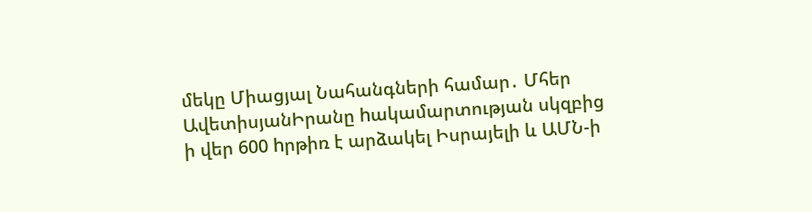մեկը Միացյալ Նահանգների համար․ Մհեր ԱվետիսյանԻրանը hակամարտության սկզբից ի վեր 600 hրթիռ է արձակել Իսրայելի և ԱՄՆ-ի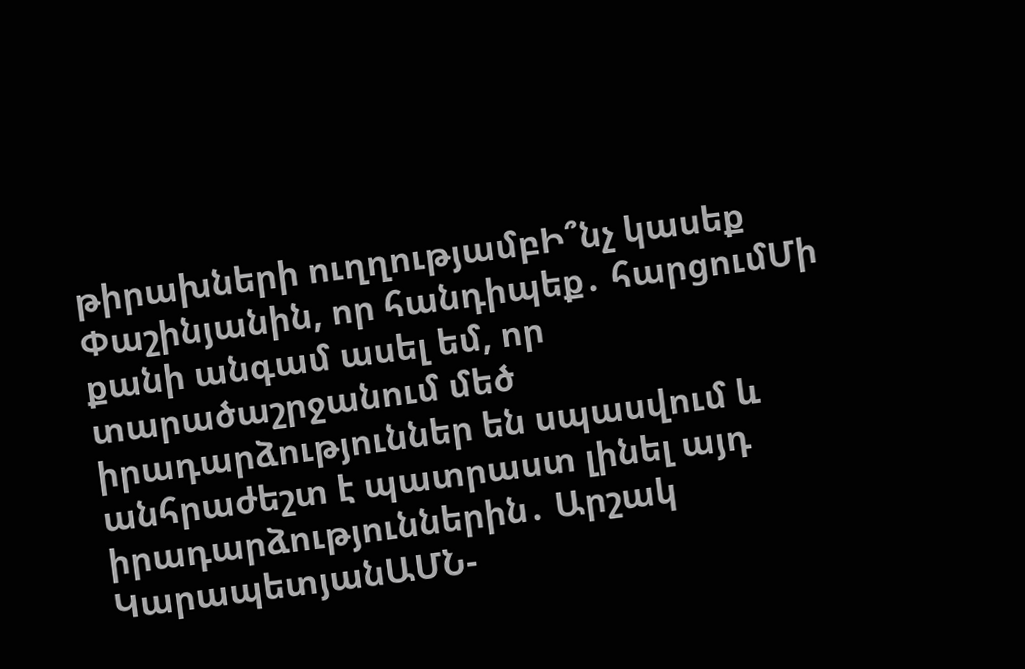թիրախների ուղղությամբԻ՞նչ կասեք Փաշինյանին, որ հանդիպեք․ հարցումՄի քանի անգամ ասել եմ, որ տարածաշրջանում մեծ իրադարձություններ են սպասվում և անհրաժեշտ է պատրաստ լինել այդ իրադարձություններին․ Արշակ ԿարապետյանԱՄՆ-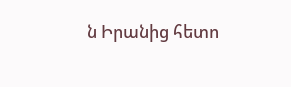ն Իրանից հետո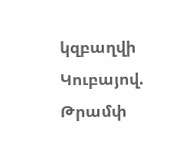կզբաղվի Կուբայով. Թրամփ